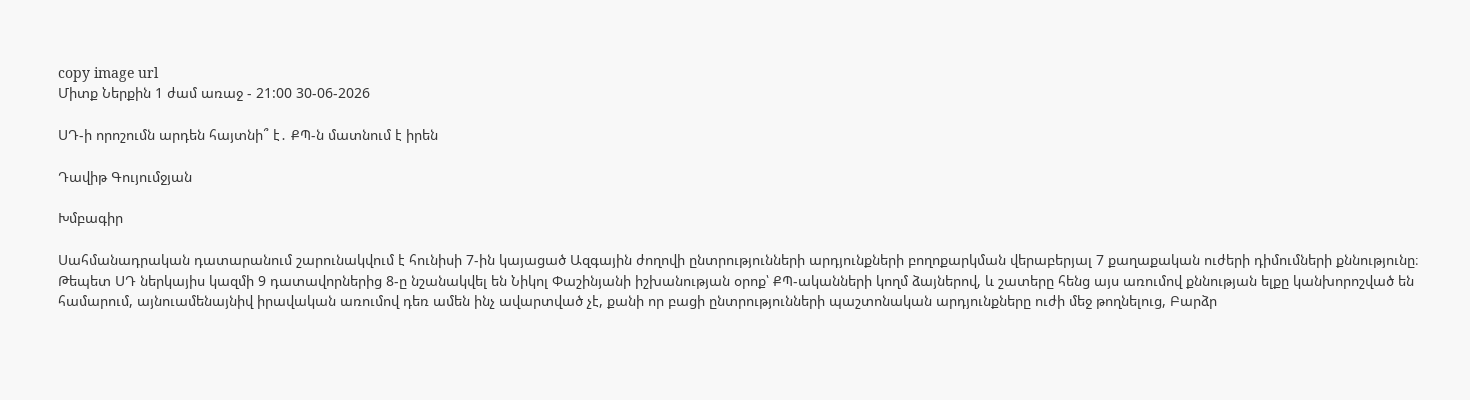copy image url
Միտք Ներքին 1 ժամ առաջ - 21:00 30-06-2026

ՍԴ-ի որոշումն արդեն հայտնի՞ է․ ՔՊ-ն մատնում է իրեն

Դավիթ Գույումջյան

Խմբագիր

Սահմանադրական դատարանում շարունակվում է հունիսի 7-ին կայացած Ազգային ժողովի ընտրությունների արդյունքների բողոքարկման վերաբերյալ 7 քաղաքական ուժերի դիմումների քննությունը։ Թեպետ ՍԴ ներկայիս կազմի 9 դատավորներից 8-ը նշանակվել են Նիկոլ Փաշինյանի իշխանության օրոք՝ ՔՊ-ականների կողմ ձայներով, և շատերը հենց այս առումով քննության ելքը կանխորոշված են համարում, այնուամենայնիվ իրավական առումով դեռ ամեն ինչ ավարտված չէ, քանի որ բացի ընտրությունների պաշտոնական արդյունքները ուժի մեջ թողնելուց, Բարձր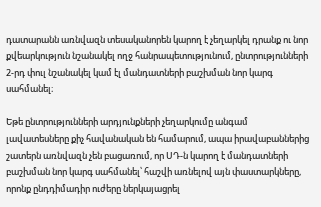դատարանն առնվազն տեսականորեն կարող է չեղարկել դրանք ու նոր քվեարկություն նշանակել ողջ հանրապետությունում, ընտրությունների 2-րդ փուլ նշանակել կամ էլ մանդատների բաշխման նոր կարգ սահմանել։

Եթե ընտրությունների արդյունքների չեղարկումը անգամ լավատեսները քիչ հավանական են համարում, ապա իրավաբաններից շատերն առնվազն չեն բացառում, որ ՍԴ-ն կարող է մանդատների բաշխման նոր կարգ սահմանել՝ հաշվի առնելով այն փաստարկները, որոնք ընդդիմադիր ուժերը ներկայացրել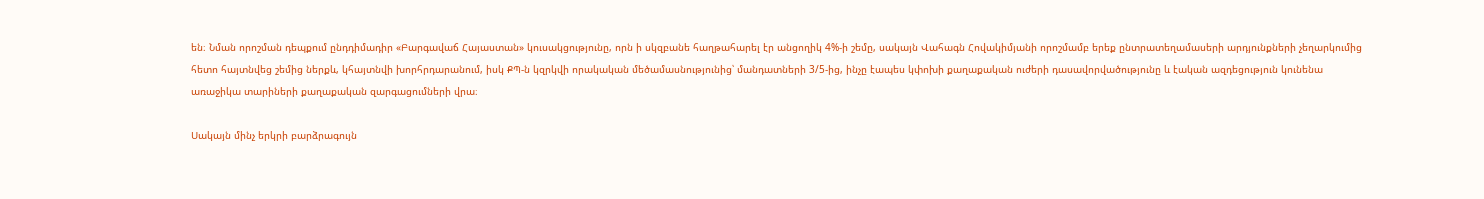են։ Նման որոշման դեպքում ընդդիմադիր «Բարգավաճ Հայաստան» կուսակցությունը, որն ի սկզբանե հաղթահարել էր անցողիկ 4%-ի շեմը, սակայն Վահագն Հովակիմյանի որոշմամբ երեք ընտրատեղամասերի արդյունքների չեղարկումից հետո հայտնվեց շեմից ներքև, կհայտնվի խորհրդարանում, իսկ ՔՊ-ն կզրկվի որակական մեծամասնությունից՝ մանդատների 3/5-ից, ինչը էապես կփոխի քաղաքական ուժերի դասավորվածությունը և էական ազդեցություն կունենա առաջիկա տարիների քաղաքական զարգացումների վրա։

Սակայն մինչ երկրի բարձրագույն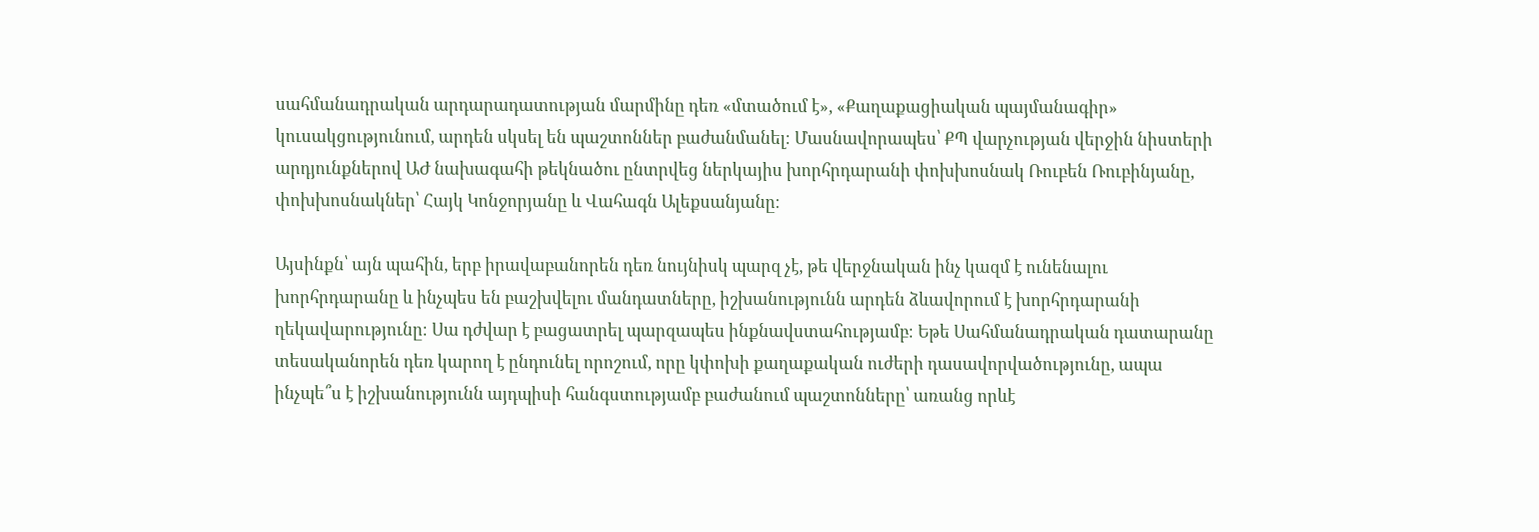սահմանադրական արդարադատության մարմինը դեռ «մտածում է», «Քաղաքացիական պայմանագիր» կուսակցությունում, արդեն սկսել են պաշտոններ բաժանմանել։ Մասնավորապես՝ ՔՊ վարչության վերջին նիստերի արդյունքներով ԱԺ նախագահի թեկնածու ընտրվեց ներկայիս խորհրդարանի փոխխոսնակ Ռուբեն Ռուբինյանը, փոխխոսնակներ՝ Հայկ Կոնջորյանը և Վահագն Ալեքսանյանը։

Այսինքն՝ այն պահին, երբ իրավաբանորեն դեռ նույնիսկ պարզ չէ, թե վերջնական ինչ կազմ է ունենալու խորհրդարանը և ինչպես են բաշխվելու մանդատները, իշխանությունն արդեն ձևավորում է խորհրդարանի ղեկավարությունը։ Սա դժվար է բացատրել պարզապես ինքնավստահությամբ։ Եթե Սահմանադրական դատարանը տեսականորեն դեռ կարող է ընդունել որոշում, որը կփոխի քաղաքական ուժերի դասավորվածությունը, ապա ինչպե՞ս է իշխանությունն այդպիսի հանգստությամբ բաժանում պաշտոնները՝ առանց որևէ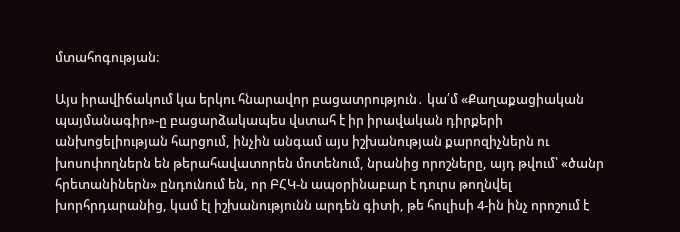մտահոգության։

Այս իրավիճակում կա երկու հնարավոր բացատրություն․ կա՛մ «Քաղաքացիական պայմանագիր»-ը բացարձակապես վստահ է իր իրավական դիրքերի անխոցելիության հարցում, ինչին անգամ այս իշխանության քարոզիչներն ու խոսոփողներն են թերահավատորեն մոտենում, նրանից որոշները, այդ թվում՝ «ծանր հրետանիներն» ընդունում են, որ ԲՀԿ-ն ապօրինաբար է դուրս թողնվել խորհրդարանից, կամ էլ իշխանությունն արդեն գիտի, թե հուլիսի 4-ին ինչ որոշում է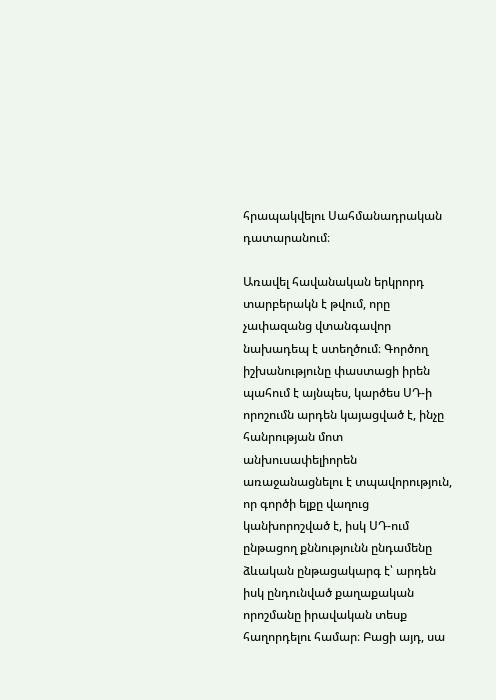հրապակվելու Սահմանադրական դատարանում։

Առավել հավանական երկրորդ տարբերակն է թվում, որը չափազանց վտանգավոր նախադեպ է ստեղծում։ Գործող իշխանությունը փաստացի իրեն պահում է այնպես, կարծես ՍԴ-ի որոշումն արդեն կայացված է, ինչը հանրության մոտ անխուսափելիորեն առաջանացնելու է տպավորություն, որ գործի ելքը վաղուց կանխորոշված է, իսկ ՍԴ-ում ընթացող քննությունն ընդամենը ձևական ընթացակարգ է՝ արդեն իսկ ընդունված քաղաքական որոշմանը իրավական տեսք հաղորդելու համար։ Բացի այդ, սա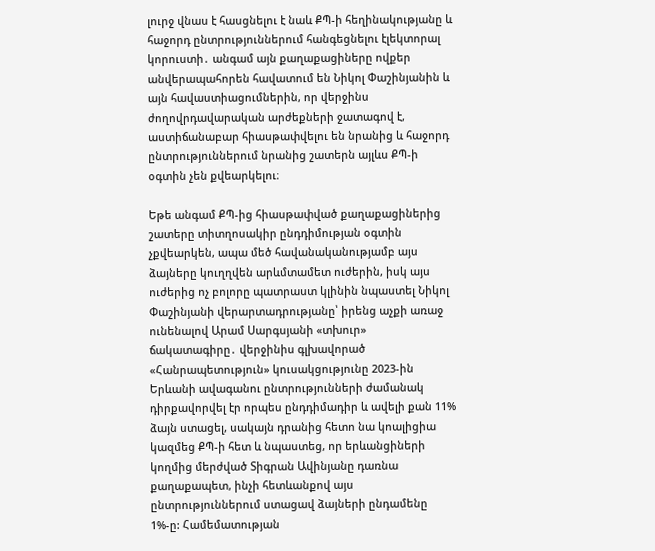լուրջ վնաս է հասցնելու է նաև ՔՊ-ի հեղինակությանը և հաջորդ ընտրություններում հանգեցնելու էլեկտորալ կորուստի․ անգամ այն քաղաքացիները ովքեր անվերապահորեն հավատում են Նիկոլ Փաշինյանին և այն հավաստիացումներին, որ վերջինս ժողովրդավարական արժեքների ջատագով է, աստիճանաբար հիասթափվելու են նրանից և հաջորդ ընտրություններում նրանից շատերն այլևս ՔՊ-ի օգտին չեն քվեարկելու։

Եթե անգամ ՔՊ-ից հիասթափված քաղաքացիներից շատերը տիտղոսակիր ընդդիմության օգտին չքվեարկեն, ապա մեծ հավանականությամբ այս ձայները կուղղվեն արևմտամետ ուժերին, իսկ այս ուժերից ոչ բոլորը պատրաստ կլինին նպաստել Նիկոլ Փաշինյանի վերարտադրությանը՝ իրենց աչքի առաջ ունենալով Արամ Սարգսյանի «տխուր» ճակատագիրը․ վերջինիս գլխավորած «Հանրապետություն» կուսակցությունը 2023-ին Երևանի ավագանու ընտրությունների ժամանակ դիրքավորվել էր որպես ընդդիմադիր և ավելի քան 11% ձայն ստացել, սակայն դրանից հետո նա կոալիցիա կազմեց ՔՊ-ի հետ և նպաստեց, որ երևանցիների կողմից մերժված Տիգրան Ավինյանը դառնա քաղաքապետ, ինչի հետևանքով այս ընտրություններում ստացավ ձայների ընդամենը 1%-ը: Համեմատության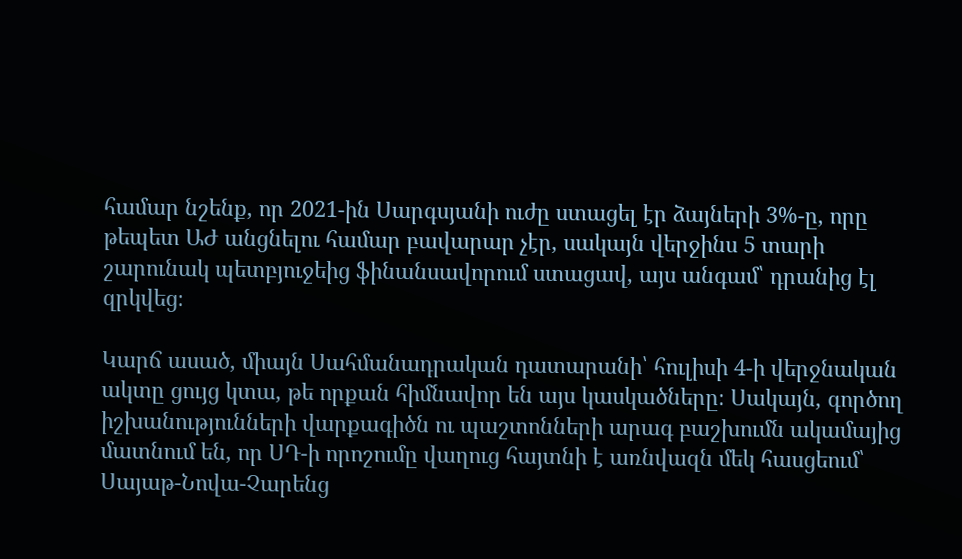համար նշենք, որ 2021-ին Սարգսյանի ուժը ստացել էր ձայների 3%-ը, որը թեպետ ԱԺ անցնելու համար բավարար չէր, սակայն վերջինս 5 տարի շարունակ պետբյուջեից ֆինանսավորում ստացավ, այս անգամ՝ դրանից էլ զրկվեց։

Կարճ ասած, միայն Սահմանադրական դատարանի՝ հուլիսի 4-ի վերջնական ակտը ցույց կտա, թե որքան հիմնավոր են այս կասկածները։ Սակայն, գործող իշխանությունների վարքագիծն ու պաշտոնների արագ բաշխումն ակամայից մատնում են, որ ՍԴ-ի որոշումը վաղուց հայտնի է առնվազն մեկ հասցեում՝ Սայաթ-Նովա-Չարենց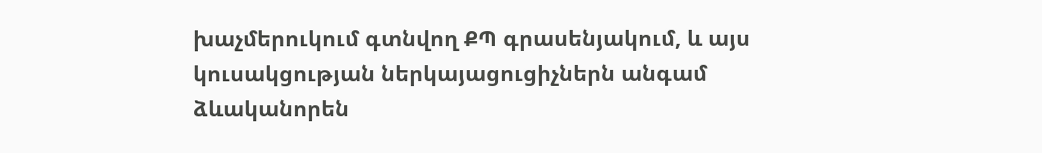խաչմերուկում գտնվող ՔՊ գրասենյակում, և այս կուսակցության ներկայացուցիչներն անգամ ձևականորեն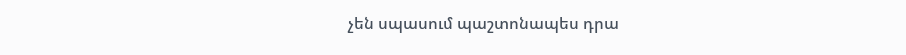չեն սպասում պաշտոնապես դրա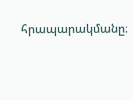հրապարակմանը։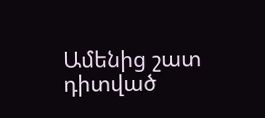Ամենից շատ դիտված